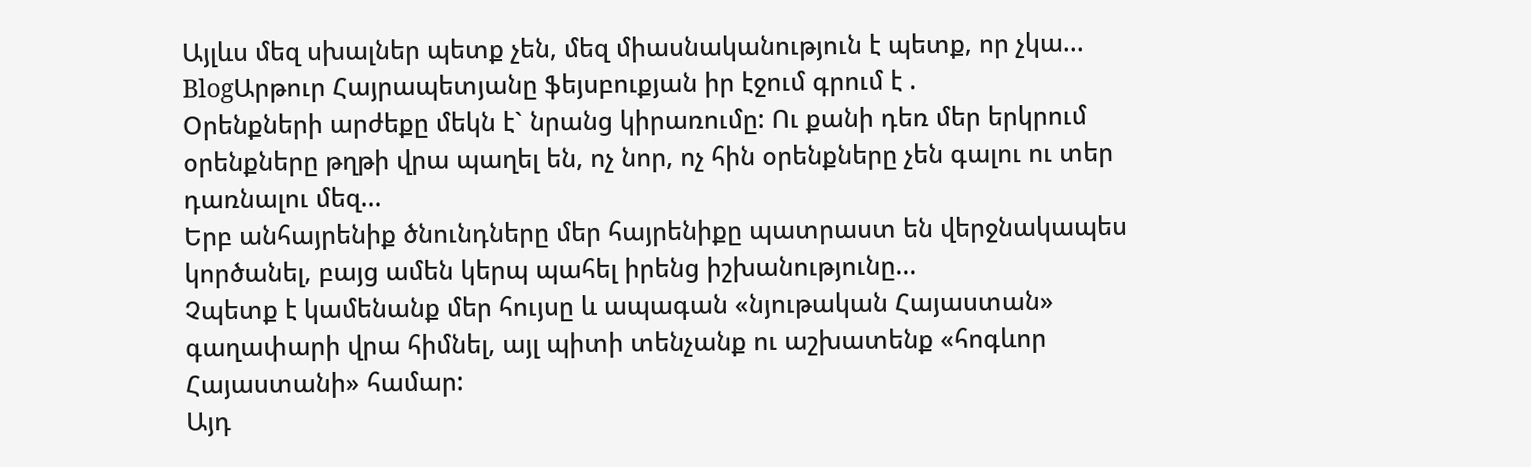Այլևս մեզ սխալներ պետք չեն, մեզ միասնականություն է պետք, որ չկա...
BlogԱրթուր Հայրապետյանը ֆեյսբուքյան իր էջում գրում է .
Օրենքների արժեքը մեկն է` նրանց կիրառումը: Ու քանի դեռ մեր երկրում օրենքները թղթի վրա պաղել են, ոչ նոր, ոչ հին օրենքները չեն գալու ու տեր դառնալու մեզ...
Երբ անհայրենիք ծնունդները մեր հայրենիքը պատրաստ են վերջնակապես կործանել, բայց ամեն կերպ պահել իրենց իշխանությունը...
Չպետք է կամենանք մեր հույսը և ապագան «նյութական Հայաստան» գաղափարի վրա հիմնել, այլ պիտի տենչանք ու աշխատենք «հոգևոր Հայաստանի» համար:
Այդ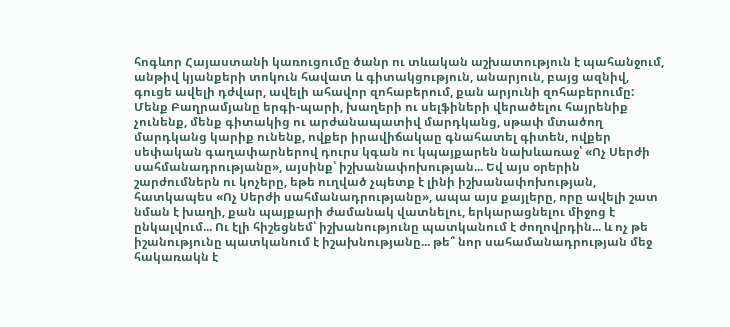հոգևոր Հայաստանի կառուցումը ծանր ու տևական աշխատություն է պահանջում, անթիվ կյանքերի տոկուն հավատ և գիտակցություն, անարյուն, բայց ազնիվ, գուցե ավելի դժվար, ավելի ահավոր զոհաբերում, քան արյունի զոհաբերումը:
Մենք Բաղրամյանը երգի-պարի, խաղերի ու սելֆիների վերածելու հայրենիք չունենք, մենք գիտակից ու արժանապատիվ մարդկանց, սթափ մտածող մարդկանց կարիք ունենք, ովքեր իրավիճակաը գնահատել գիտեն, ովքեր սեփական գաղափարներով դուրս կգան ու կպայքարեն նախևառաջ՝ «Ոչ Սերժի սահմանադրությանը», այսինք՝ իշխանափոխության... Եվ այս օրերին շարժումներն ու կոչերը, եթե ուղված չպետք է լինի իշխանափոխության, հատկապես «Ոչ Սերժի սահմանադրությանը», ապա այս քայլերը, որը ավելի շատ նման է խաղի, քան պայքարի ժամանակ վատնելու, երկարացնելու միջոց է ընկալվում... Ու էլի հիշեցնեմ՝ իշխանությունը պատկանում է ժողովրդին... և ոչ թե իշանությունը պատկանում է իշախնությանը... թե՞ նոր սահամանադրության մեջ հակառակն է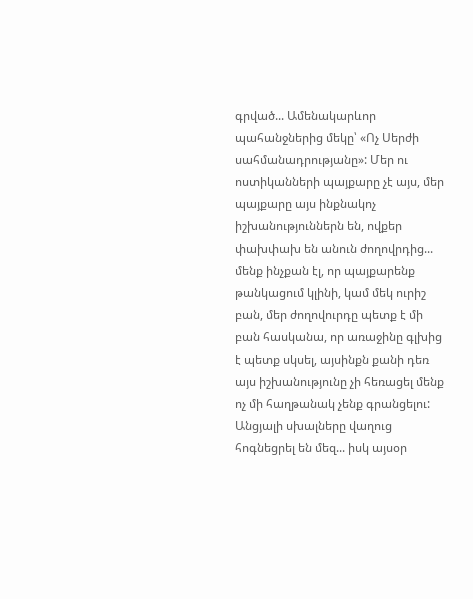գրված... Ամենակարևոր պահանջներից մեկը՝ «Ոչ Սերժի սահմանադրությանը»: Մեր ու ոստիկանների պայքարը չէ այս, մեր պայքարը այս ինքնակոչ իշխանություններն են, ովքեր փախփախ են անուն ժողովրդից... մենք ինչքան էլ, որ պայքարենք թանկացում կլինի, կամ մեկ ուրիշ բան, մեր ժողովուրդը պետք է մի բան հասկանա, որ առաջինը գլխից է պետք սկսել, այսինքն քանի դեռ այս իշխանությունը չի հեռացել մենք ոչ մի հաղթանակ չենք գրանցելու: Անցյալի սխալները վաղուց հոգնեցրել են մեզ... իսկ այսօր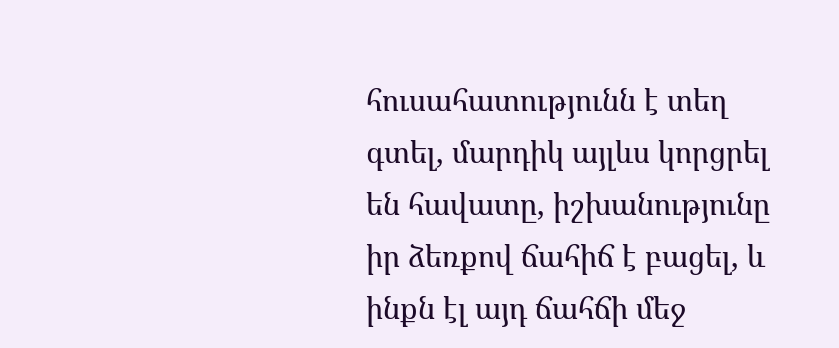հուսահատությունն է տեղ գտել, մարդիկ այլևս կորցրել են հավատը, իշխանությունը իր ձեռքով ճահիճ է բացել, և ինքն էլ այդ ճահճի մեջ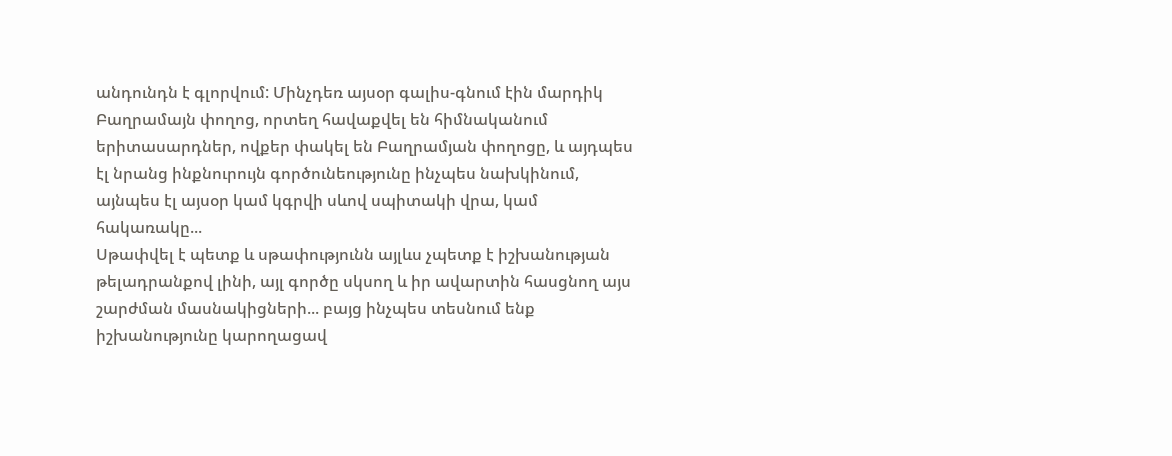անդունդն է գլորվում: Մինչդեռ այսօր գալիս-գնում էին մարդիկ Բաղրամայն փողոց, որտեղ հավաքվել են հիմնականում երիտասարդներ, ովքեր փակել են Բաղրամյան փողոցը, և այդպես էլ նրանց ինքնուրույն գործունեությունը ինչպես նախկինում, այնպես էլ այսօր կամ կգրվի սևով սպիտակի վրա, կամ հակառակը...
Սթափվել է պետք և սթափությունն այլևս չպետք է իշխանության թելադրանքով լինի, այլ գործը սկսող և իր ավարտին հասցնող այս շարժման մասնակիցների... բայց ինչպես տեսնում ենք իշխանությունը կարողացավ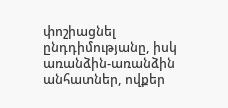փոշիացնել ընդդիմությանը, իսկ առանձին-առանձին անհատներ, ովքեր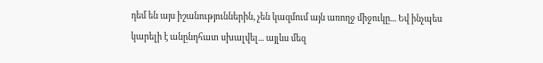դեմ են այս իշանություններին, չեն կազմում այն առողջ միջուկը... Եվ ինչպես կարելի է անընդհատ սխալվել... այլևս մեզ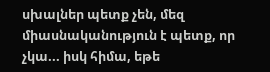սխալներ պետք չեն, մեզ միասնականություն է պետք, որ չկա... իսկ հիմա, եթե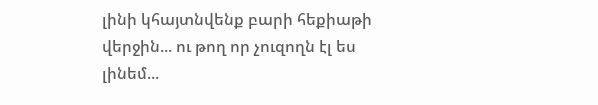լինի կհայտնվենք բարի հեքիաթի վերջին... ու թող որ չուզողն էլ ես լինեմ...